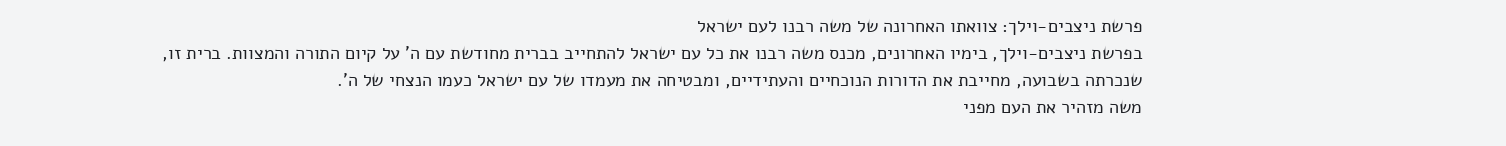פרשת ניצבים-וילך: צוואתו האחרונה של משה רבנו לעם ישראל
בפרשת ניצבים-וילך, בימיו האחרונים, מכנס משה רבנו את כל עם ישראל להתחייב בברית מחודשת עם ה' על קיום התורה והמצוות. ברית זו, שנכרתה בשבועה, מחייבת את הדורות הנוכחיים והעתידיים, ומבטיחה את מעמדו של עם ישראל כעמו הנצחי של ה'.
משה מזהיר את העם מפני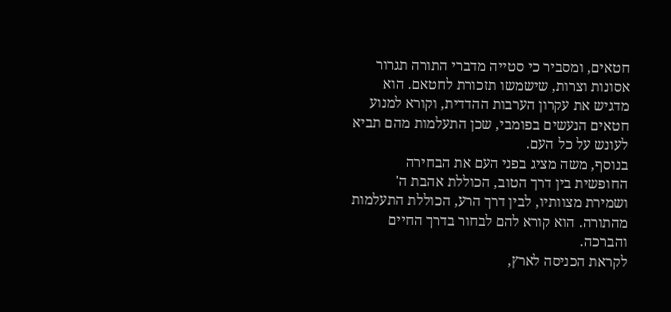חטאים, ומסביר כי סטייה מדברי התורה תגרור אסונות וצרות, שישמשו תזכורת לחטאם. הוא מדגיש את עקרון הערבות ההדדית, וקורא למנוע חטאים הנעשים בפומבי, שכן התעלמות מהם תביא לעונש על כל העם.
בנוסף, משה מציג בפני העם את הבחירה החופשית בין דרך הטוב, הכוללת אהבת ה' ושמירת מצוותיו, לבין דרך הרע, הכוללת התעלמות מהתורה. הוא קורא להם לבחור בדרך החיים והברכה.
לקראת הכניסה לארץ,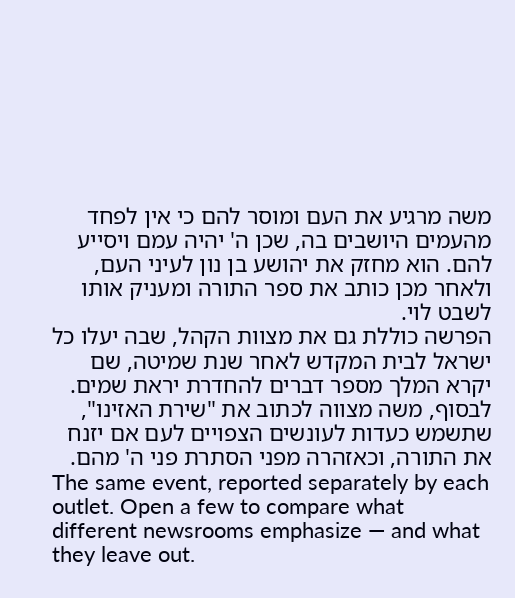משה מרגיע את העם ומוסר להם כי אין לפחד מהעמים היושבים בה, שכן ה' יהיה עמם ויסייע להם. הוא מחזק את יהושע בן נון לעיני העם, ולאחר מכן כותב את ספר התורה ומעניק אותו לשבט לוי.
הפרשה כוללת גם את מצוות הקהל, שבה יעלו כל ישראל לבית המקדש לאחר שנת שמיטה, שם יקרא המלך מספר דברים להחדרת יראת שמים. לבסוף, משה מצווה לכתוב את "שירת האזינו", שתשמש כעדות לעונשים הצפויים לעם אם יזנח את התורה, וכאזהרה מפני הסתרת פני ה' מהם.
The same event, reported separately by each outlet. Open a few to compare what different newsrooms emphasize — and what they leave out.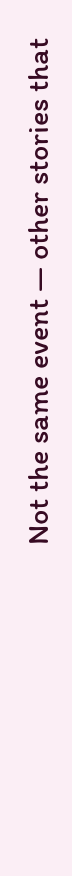Not the same event — other stories that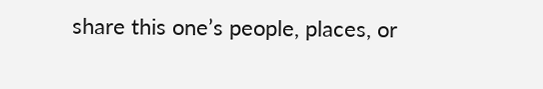share this one’s people, places, or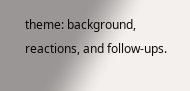theme: background, reactions, and follow-ups.